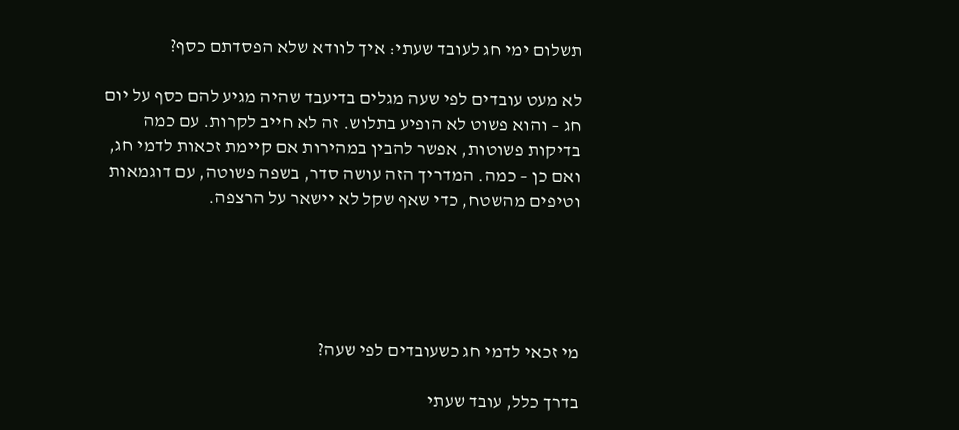תשלום ימי חג לעובד שעתי: איך לוודא שלא הפסדתם כסף?

לא מעט עובדים לפי שעה מגלים בדיעבד שהיה מגיע להם כסף על יום חג – והוא פשוט לא הופיע בתלוש. זה לא חייב לקרות. עם כמה בדיקות פשוטות, אפשר להבין במהירות אם קיימת זכאות לדמי חג, ואם כן – כמה. המדריך הזה עושה סדר, בשפה פשוטה, עם דוגמאות וטיפים מהשטח, כדי שאף שקל לא יישאר על הרצפה.





מי זכאי לדמי חג כשעובדים לפי שעה?

בדרך כלל, עובד שעתי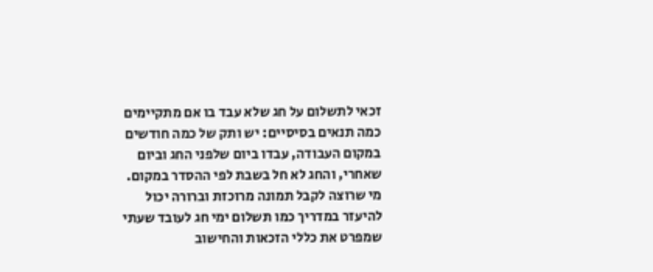זכאי לתשלום על חג שלא עבד בו אם מתקיימים כמה תנאים בסיסיים: יש ותק של כמה חודשים במקום העבודה, עבדו ביום שלפני החג וביום שאחרי, והחג לא חל בשבת לפי ההסדר במקום. מי שרוצה לקבל תמונה מרוכזת וברורה יכול להיעזר במדריך כמו תשלום ימי חג לעובד שעתי שמפרט את כללי הזכאות והחישוב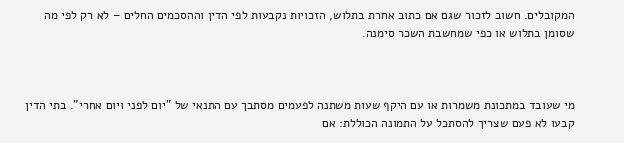המקובלים. חשוב לזכור שגם אם כתוב אחרת בתלוש, הזכויות נקבעות לפי הדין וההסכמים החלים – לא רק לפי מה שסומן בתלוש או כפי שמחשבת השכר סימנה.



מי שעובד במתכונת משמרות או עם היקף שעות משתנה לפעמים מסתבך עם התנאי של "יום לפני ויום אחרי". בתי הדין קבעו לא פעם שצריך להסתכל על התמונה הכוללת: אם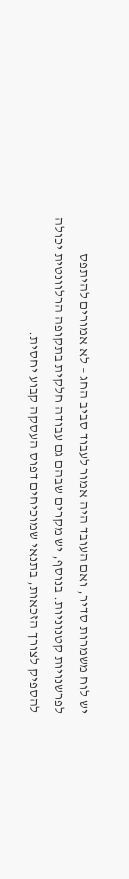יש לוח משמרות סדיר, ואם העובד היה אמור לעבוד סביב החג – לא אמורים להיתפס לפרשנויות קטנוניות. בנוסף, יש מקרים שבהם גם עבודה חלקית בתקופה הרלוונטית יכולה להספיק לצורך הזכאות, בתנאי שמוכיחים דפוס העסקה קבוע יחסית.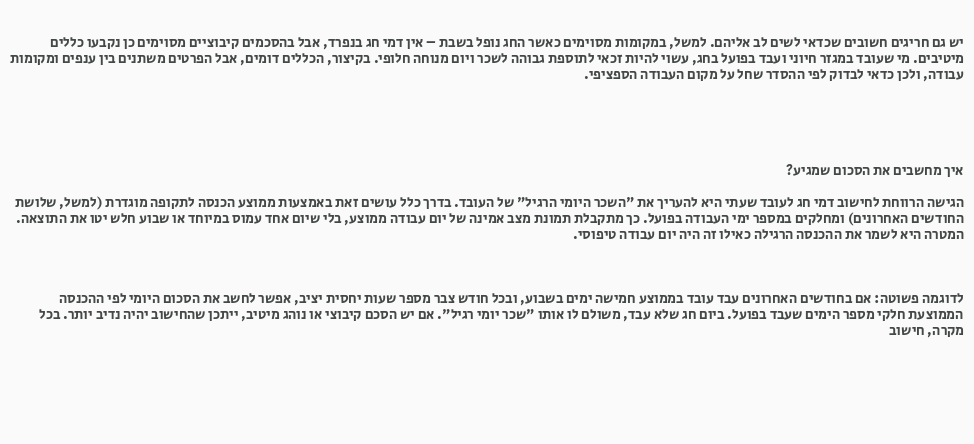יש גם חריגים חשובים שכדאי לשים לב אליהם. למשל, במקומות מסוימים כאשר החג נופל בשבת – אין דמי חג בנפרד, אבל בהסכמים קיבוציים מסוימים כן נקבעו כללים מיטיבים. מי שעובד במגזר חיוני ועבד בפועל בחג, עשוי להיות זכאי לתוספת גבוהה לשכר ויום מנוחה חלופי. בקיצור, הכללים דומים, אבל הפרטים משתנים בין ענפים ומקומות עבודה, ולכן כדאי לבדוק לפי ההסדר שחל על מקום העבודה הספציפי.





איך מחשבים את הסכום שמגיע?

הגישה הרווחת לחישוב דמי חג לעובד שעתי היא להעריך את "השכר היומי הרגיל" של העובד. בדרך כלל עושים זאת באמצעות ממוצע הכנסה לתקופה מוגדרת (למשל, שלושת החודשים האחרונים) ומחלקים במספר ימי העבודה בפועל. כך מתקבלת תמונת מצב אמינה של יום עבודה ממוצע, בלי שיום אחד עמוס במיוחד או שבוע חלש יטו את התוצאה. המטרה היא לשמר את ההכנסה הרגילה כאילו זה היה יום עבודה טיפוסי.



לדוגמה פשוטה: אם בחודשים האחרונים עבד עובד בממוצע חמישה ימים בשבוע, ובכל חודש צבר מספר שעות יחסית יציב, אפשר לחשב את הסכום היומי לפי ההכנסה הממוצעת חלקי מספר הימים שעבד בפועל. ביום חג שלא עבד, משולם לו אותו "שכר יומי רגיל". אם יש הסכם קיבוצי או נוהג מיטיב, ייתכן שהחישוב יהיה נדיב יותר. בכל מקרה, חישוב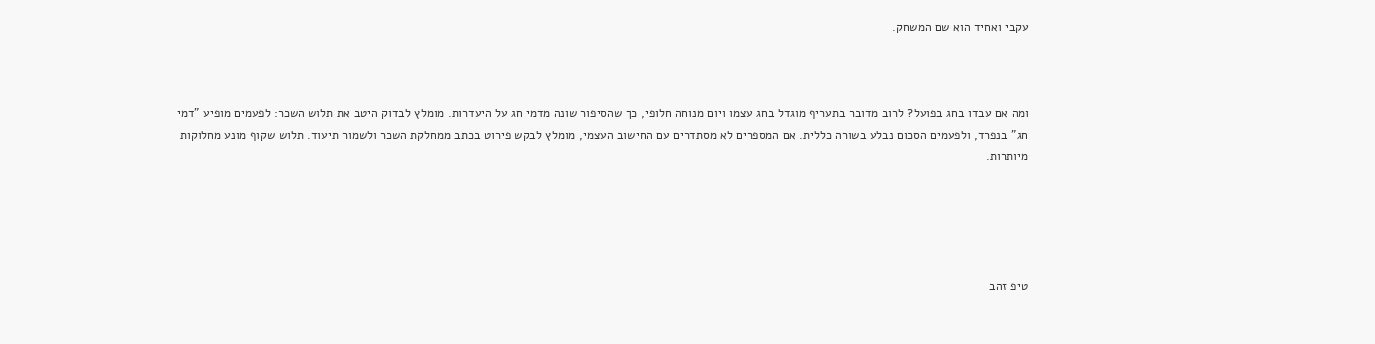עקבי ואחיד הוא שם המשחק.



ומה אם עבדו בחג בפועל? לרוב מדובר בתעריף מוגדל בחג עצמו ויום מנוחה חלופי, כך שהסיפור שונה מדמי חג על היעדרות. מומלץ לבדוק היטב את תלוש השכר: לפעמים מופיע "דמי חג" בנפרד, ולפעמים הסכום נבלע בשורה כללית. אם המספרים לא מסתדרים עם החישוב העצמי, מומלץ לבקש פירוט בכתב ממחלקת השכר ולשמור תיעוד. תלוש שקוף מונע מחלוקות מיותרות.





טיפ זהב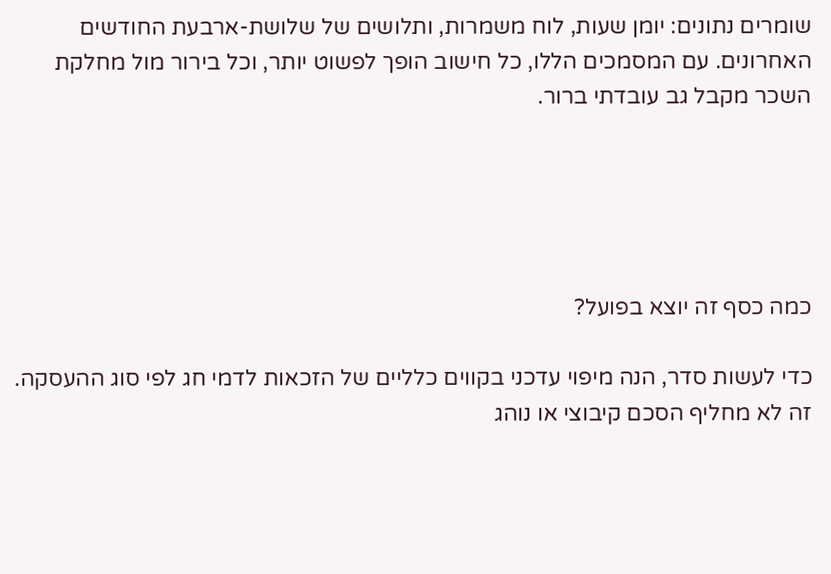שומרים נתונים: יומן שעות, לוח משמרות, ותלושים של שלושת-ארבעת החודשים האחרונים. עם המסמכים הללו, כל חישוב הופך לפשוט יותר, וכל בירור מול מחלקת השכר מקבל גב עובדתי ברור.





כמה כסף זה יוצא בפועל?

כדי לעשות סדר, הנה מיפוי עדכני בקווים כלליים של הזכאות לדמי חג לפי סוג ההעסקה. זה לא מחליף הסכם קיבוצי או נוהג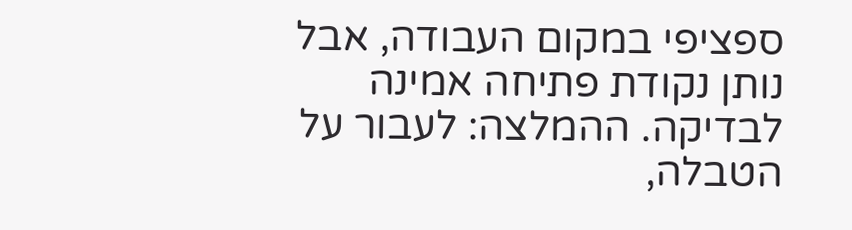ספציפי במקום העבודה, אבל נותן נקודת פתיחה אמינה לבדיקה. ההמלצה: לעבור על הטבלה,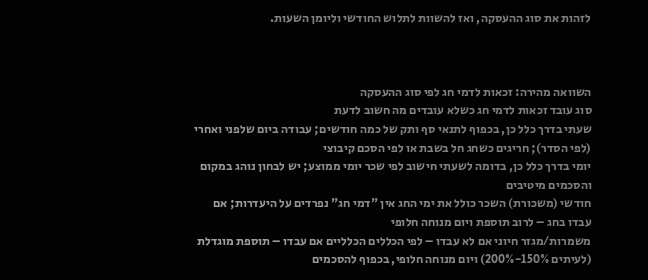לזהות את סוג ההעסקה, ואז להשוות לתלוש החודשי וליומן השעות.



השוואה מהירה: זכאות לדמי חג לפי סוג ההעסקה
סוג עובד זכאות לדמי חג כשלא עובדים מה חשוב לדעת
שעתי בדרך כלל כן, בכפוף לתנאי סף ותק של כמה חודשים; עבודה ביום שלפני ואחרי (לפי הסדר); חריגים כשחג חל בשבת או לפי הסכם קיבוצי
יומי בדרך כלל כן, בדומה לשעתי חישוב לפי שכר יומי ממוצע; יש לבחון נוהג במקום והסכמים מיטיבים
חודשי (משכורת) השכר כולל את ימי החג אין "דמי חג" נפרדים על היעדרות; אם עבדו בחג – לרוב תוספת ויום מנוחה חלופי
משמרות/מגזר חיוני אם לא עבדו – לפי הכללים הכלליים אם עבדו – תוספת מוגדלת (לעיתים 150%-200%) ויום מנוחה חלופי, בכפוף להסכמים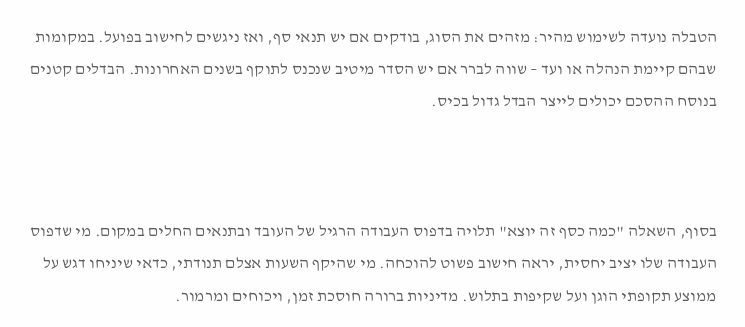הטבלה נועדה לשימוש מהיר: מזהים את הסוג, בודקים אם יש תנאי סף, ואז ניגשים לחישוב בפועל. במקומות שבהם קיימת הנהלה או ועד – שווה לברר אם יש הסדר מיטיב שנכנס לתוקף בשנים האחרונות. הבדלים קטנים בנוסח ההסכם יכולים לייצר הבדל גדול בכיס.



בסוף, השאלה "כמה כסף זה יוצא" תלויה בדפוס העבודה הרגיל של העובד ובתנאים החלים במקום. מי שדפוס העבודה שלו יציב יחסית, יראה חישוב פשוט להוכחה. מי שהיקף השעות אצלם תנודתי, כדאי שיניחו דגש על ממוצע תקופתי הוגן ועל שקיפות בתלוש. מדיניות ברורה חוסכת זמן, ויכוחים ומרמור.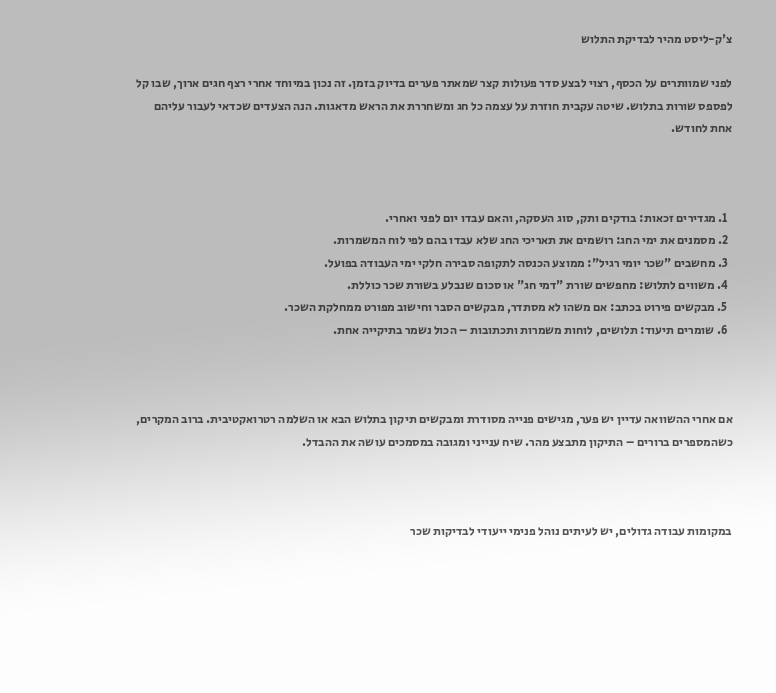צ'ק-ליסט מהיר לבדיקת התלוש

לפני שמוותרים על הכסף, רצוי לבצע סדר פעולות קצר שמאתר פערים בדיוק בזמן. זה נכון במיוחד אחרי רצף חגים ארוך, שבו קל לפספס שורות בתלוש. שיטה עקבית חוזרת על עצמה כל חג ומשחררת את הראש מדאגות. הנה הצעדים שכדאי לעבור עליהם אחת לחודש.



  1. מגדירים זכאות: בודקים ותק, סוג העסקה, והאם עבדו יום לפני ואחרי.
  2. מסמנים את ימי החג: רושמים את תאריכי החג שלא עבדו בהם לפי לוח המשמרות.
  3. מחשבים "שכר יומי רגיל": ממוצע הכנסה לתקופה סבירה חלקי ימי העבודה בפועל.
  4. משווים לתלוש: מחפשים שורת "דמי חג" או סכום שנבלע בשורת שכר כוללת.
  5. מבקשים פירוט בכתב: אם משהו לא מסתדר, מבקשים הסבר וחישוב מפורט ממחלקת השכר.
  6. שומרים תיעוד: תלושים, לוחות משמרות ותכתובות – הכול נשמר בתיקייה אחת.



אם אחרי ההשוואה עדיין יש פער, מגישים פנייה מסודרת ומבקשים תיקון בתלוש הבא או השלמה רטרואקטיבית. ברוב המקרים, כשהמספרים ברורים – התיקון מתבצע מהר. שיח ענייני ומגובה במסמכים עושה את ההבדל.



במקומות עבודה גדולים, יש לעיתים נוהל פנימי ייעודי לבדיקות שכר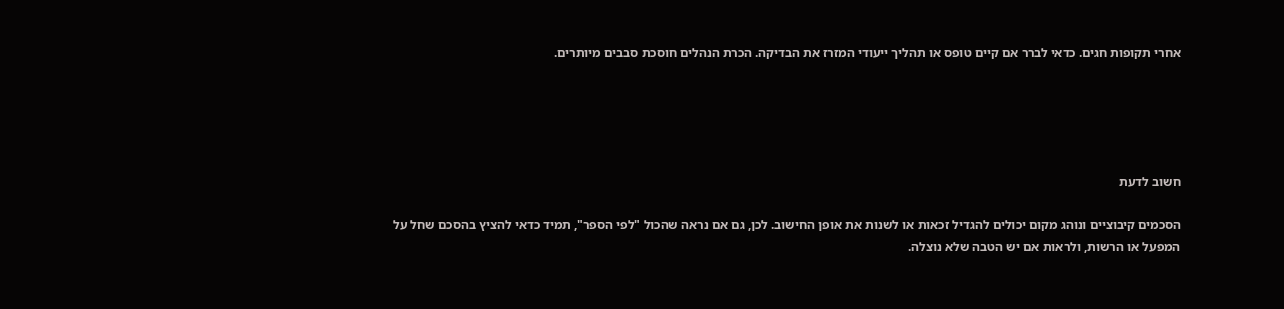אחרי תקופות חגים. כדאי לברר אם קיים טופס או תהליך ייעודי המזרז את הבדיקה. הכרת הנהלים חוסכת סבבים מיותרים.





חשוב לדעת

הסכמים קיבוציים ונוהג מקום יכולים להגדיל זכאות או לשנות את אופן החישוב. לכן, גם אם נראה שהכול "לפי הספר", תמיד כדאי להציץ בהסכם שחל על המפעל או הרשות, ולראות אם יש הטבה שלא נוצלה.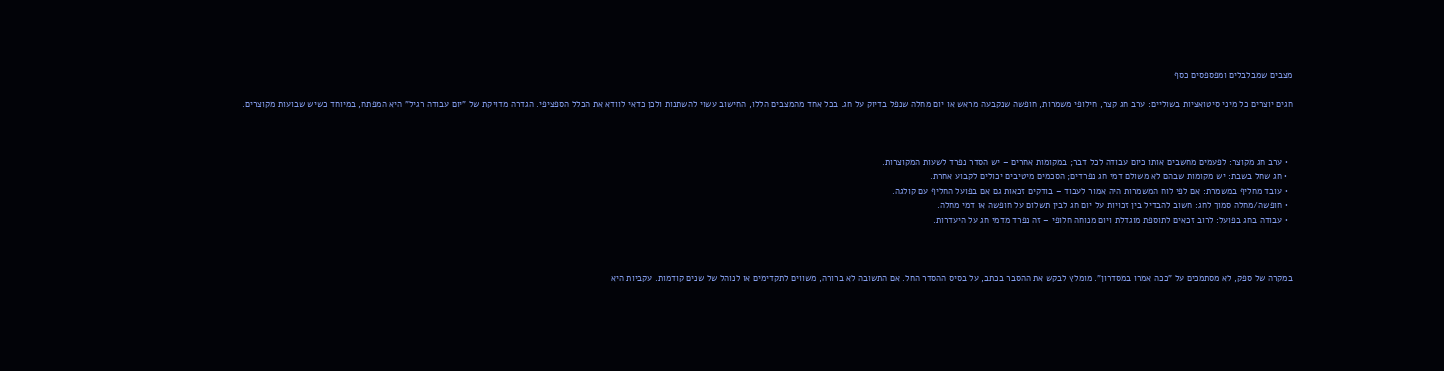מצבים שמבלבלים ומפספסים כסף

חגים יוצרים כל מיני סיטואציות בשוליים: ערב חג קצר, חילופי משמרות, חופשה שנקבעה מראש או יום מחלה שנפל בדיוק על חג. בכל אחד מהמצבים הללו, החישוב עשוי להשתנות ולכן כדאי לוודא את הכלל הספציפי. הגדרה מדויקת של "יום עבודה רגיל" היא המפתח, במיוחד כשיש שבועות מקוצרים.



  • ערב חג מקוצר: לפעמים מחשבים אותו כיום עבודה לכל דבר; במקומות אחרים – יש הסדר נפרד לשעות המקוצרות.
  • חג שחל בשבת: יש מקומות שבהם לא משולם דמי חג נפרדים; הסכמים מיטיבים יכולים לקבוע אחרת.
  • עובד מחליף במשמרת: אם לפי לוח המשמרות היה אמור לעבוד – בודקים זכאות גם אם בפועל החליף עם קולגה.
  • חופשה/מחלה סמוך לחג: חשוב להבדיל בין זכויות על יום חג לבין תשלום על חופשה או דמי מחלה.
  • עבודה בחג בפועל: לרוב זכאים לתוספת מוגדלת ויום מנוחה חלופי – זה נפרד מדמי חג על היעדרות.



במקרה של ספק, לא מסתמכים על "ככה אמרו במסדרון". מומלץ לבקש את ההסבר בכתב, על בסיס ההסדר החל. אם התשובה לא ברורה, משווים לתקדימים או לנוהל של שנים קודמות. עקביות היא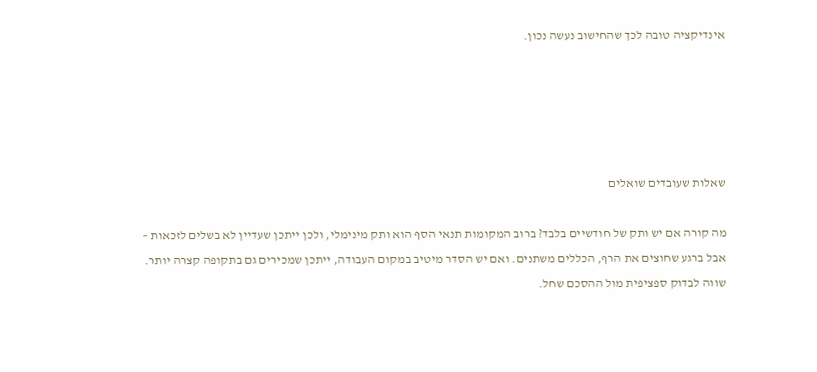אינדיקציה טובה לכך שהחישוב נעשה נכון.





שאלות שעובדים שואלים

מה קורה אם יש ותק של חודשיים בלבד? ברוב המקומות תנאי הסף הוא ותק מינימלי, ולכן ייתכן שעדיין לא בשלים לזכאות – אבל ברגע שחוצים את הרף, הכללים משתנים. ואם יש הסדר מיטיב במקום העבודה, ייתכן שמכירים גם בתקופה קצרה יותר. שווה לבדוק ספציפית מול ההסכם שחל.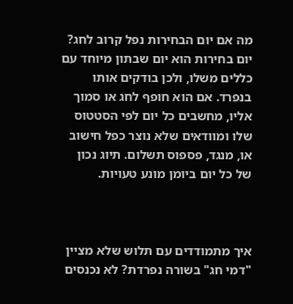מה אם יום הבחירות נפל קרוב לחג? יום בחירות הוא יום שבתון מיוחד עם כללים משלו, ולכן בודקים אותו בנפרד. אם הוא חופף לחג או סמוך אליו, מחשבים כל יום לפי הסטטוס שלו ומוודאים שלא נוצר כפל חישוב או, מנגד, פספוס תשלום. תיוג נכון של כל יום ביומן מונע טעויות.



איך מתמודדים עם תלוש שלא מציין "דמי חג" בשורה נפרדת? לא נכנסים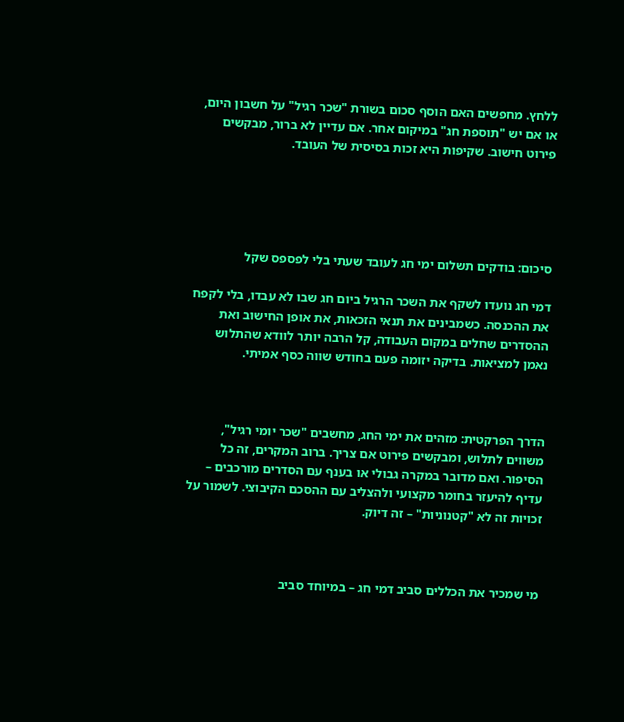ללחץ. מחפשים האם הוסף סכום בשורת "שכר רגיל" על חשבון היום, או אם יש "תוספת חג" במיקום אחר. אם עדיין לא ברור, מבקשים פירוט חישוב. שקיפות היא זכות בסיסית של העובד.





סיכום: בודקים תשלום ימי חג לעובד שעתי בלי לפספס שקל

דמי חג נועדו לשקף את השכר הרגיל ביום חג שבו לא עבדו, בלי לקפח את ההכנסה. כשמבינים את תנאי הזכאות, את אופן החישוב ואת ההסדרים שחלים במקום העבודה, קל הרבה יותר לוודא שהתלוש נאמן למציאות. בדיקה יזומה פעם בחודש שווה כסף אמיתי.



הדרך הפרקטית: מזהים את ימי החג, מחשבים "שכר יומי רגיל", משווים לתלוש, ומבקשים פירוט אם צריך. ברוב המקרים, זה כל הסיפור. ואם מדובר במקרה גבולי או בענף עם הסדרים מורכבים – עדיף להיעזר בחומר מקצועי ולהצליב עם ההסכם הקיבוצי. לשמור על זכויות זה לא "קטנוניות" – זה דיוק.



מי שמכיר את הכללים סביב דמי חג – במיוחד סביב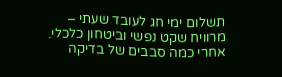תשלום ימי חג לעובד שעתי – מרוויח שקט נפשי וביטחון כלכלי. אחרי כמה סבבים של בדיקה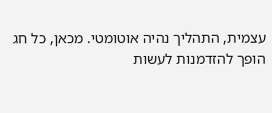עצמית, התהליך נהיה אוטומטי. מכאן, כל חג הופך להזדמנות לעשות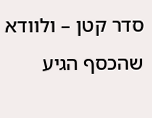סדר קטן – ולוודא שהכסף הגיע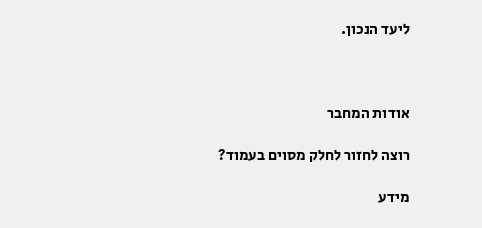ליעד הנכון.



אודות המחבר

רוצה לחזור לחלק מסוים בעמוד?

מידע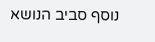נוסף סביב הנושא